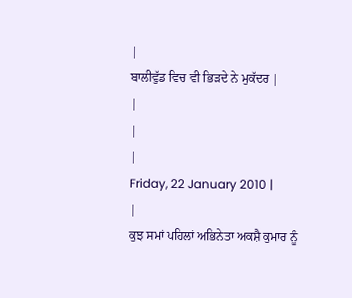|
ਬਾਲੀਵੁੱਡ ਵਿਚ ਵੀ ਭਿੜਦੇ ਨੇ ਮੁਕੱਦਰ |
|
|
|
Friday, 22 January 2010 |
|
ਕੁਝ ਸਮਾਂ ਪਹਿਲਾਂ ਅਭਿਨੇਤਾ ਅਕਸ਼ੈ ਕੁਮਾਰ ਨੂੰ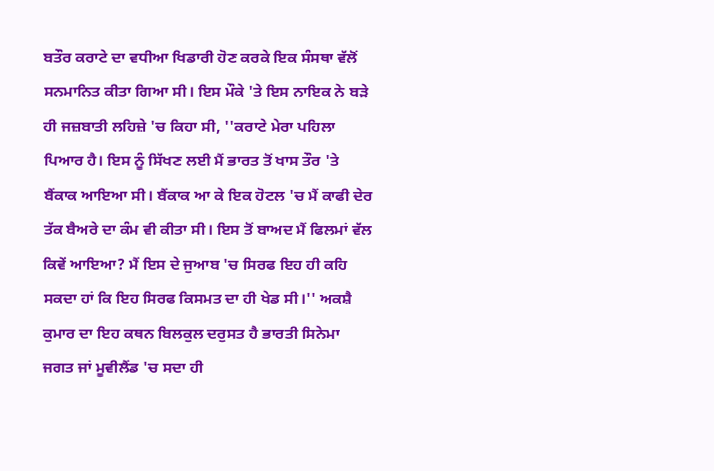ਬਤੌਰ ਕਰਾਟੇ ਦਾ ਵਧੀਆ ਖਿਡਾਰੀ ਹੋਣ ਕਰਕੇ ਇਕ ਸੰਸਥਾ ਵੱਲੋਂ ਸਨਮਾਨਿਤ ਕੀਤਾ ਗਿਆ ਸੀ। ਇਸ ਮੌਕੇ 'ਤੇ ਇਸ ਨਾਇਕ ਨੇ ਬੜੇ ਹੀ ਜਜ਼ਬਾਤੀ ਲਹਿਜ਼ੇ 'ਚ ਕਿਹਾ ਸੀ, ''ਕਰਾਟੇ ਮੇਰਾ ਪਹਿਲਾ ਪਿਆਰ ਹੈ। ਇਸ ਨੂੰ ਸਿੱਖਣ ਲਈ ਮੈਂ ਭਾਰਤ ਤੋਂ ਖਾਸ ਤੌਰ 'ਤੇ ਬੈਂਕਾਕ ਆਇਆ ਸੀ। ਬੈਂਕਾਕ ਆ ਕੇ ਇਕ ਹੋਟਲ 'ਚ ਮੈਂ ਕਾਫੀ ਦੇਰ ਤੱਕ ਬੈਅਰੇ ਦਾ ਕੰਮ ਵੀ ਕੀਤਾ ਸੀ। ਇਸ ਤੋਂ ਬਾਅਦ ਮੈਂ ਫਿਲਮਾਂ ਵੱਲ ਕਿਵੇਂ ਆਇਆ? ਮੈਂ ਇਸ ਦੇ ਜੁਆਬ 'ਚ ਸਿਰਫ ਇਹ ਹੀ ਕਹਿ ਸਕਦਾ ਹਾਂ ਕਿ ਇਹ ਸਿਰਫ ਕਿਸਮਤ ਦਾ ਹੀ ਖੇਡ ਸੀ।'' ਅਕਸ਼ੈ ਕੁਮਾਰ ਦਾ ਇਹ ਕਥਨ ਬਿਲਕੁਲ ਦਰੁਸਤ ਹੈ ਭਾਰਤੀ ਸਿਨੇਮਾ ਜਗਤ ਜਾਂ ਮੂਵੀਲੈਂਡ 'ਚ ਸਦਾ ਹੀ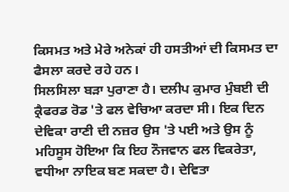ਕਿਸਮਤ ਅਤੇ ਮੇਰੇ ਅਨੇਕਾਂ ਹੀ ਹਸਤੀਆਂ ਦੀ ਕਿਸਮਤ ਦਾ ਫੈਸਲਾ ਕਰਦੇ ਰਹੇ ਹਨ।
ਸਿਲਸਿਲਾ ਬੜਾ ਪੁਰਾਣਾ ਹੈ। ਦਲੀਪ ਕੁਮਾਰ ਮੁੰਬਈ ਦੀ ਕ੍ਰੈਫਰਡ ਰੋਡ 'ਤੇ ਫਲ ਵੇਚਿਆ ਕਰਦਾ ਸੀ। ਇਕ ਦਿਨ ਦੇਵਿਕਾ ਰਾਣੀ ਦੀ ਨਜ਼ਰ ਉਸ 'ਤੇ ਪਈ ਅਤੇ ਉਸ ਨੂੰ ਮਹਿਸੂਸ ਹੋਇਆ ਕਿ ਇਹ ਨੌਜਵਾਨ ਫਲ ਵਿਕਰੇਤਾ, ਵਧੀਆ ਨਾਇਕ ਬਣ ਸਕਦਾ ਹੈ। ਦੇਵਿਤਾ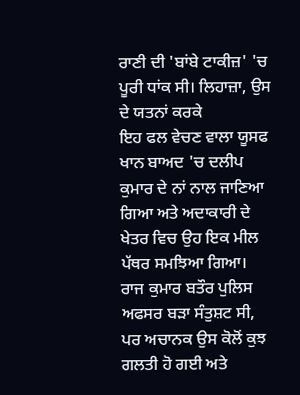ਰਾਣੀ ਦੀ 'ਬਾਂਬੇ ਟਾਕੀਜ਼' 'ਚ ਪੂਰੀ ਧਾਂਕ ਸੀ। ਲਿਹਾਜ਼ਾ, ਉਸ ਦੇ ਯਤਨਾਂ ਕਰਕੇ
ਇਹ ਫਲ ਵੇਚਣ ਵਾਲਾ ਯੂਸਫ ਖਾਨ ਬਾਅਦ 'ਚ ਦਲੀਪ ਕੁਮਾਰ ਦੇ ਨਾਂ ਨਾਲ ਜਾਣਿਆ ਗਿਆ ਅਤੇ ਅਦਾਕਾਰੀ ਦੇ ਖੇਤਰ ਵਿਚ ਉਹ ਇਕ ਮੀਲ ਪੱਥਰ ਸਮਝਿਆ ਗਿਆ।
ਰਾਜ ਕੁਮਾਰ ਬਤੌਰ ਪੁਲਿਸ ਅਫਸਰ ਬੜਾ ਸੰਤੁਸ਼ਟ ਸੀ, ਪਰ ਅਚਾਨਕ ਉਸ ਕੋਲੋਂ ਕੁਝ ਗਲਤੀ ਹੋ ਗਈ ਅਤੇ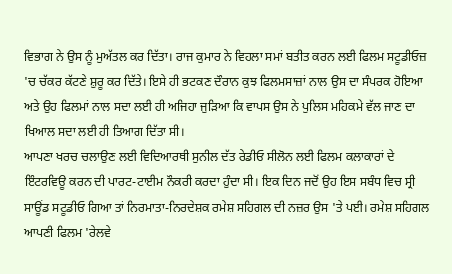ਵਿਭਾਗ ਨੇ ਉਸ ਨੂੰ ਮੁਅੱਤਲ ਕਰ ਦਿੱਤਾ। ਰਾਜ ਕੁਮਾਰ ਨੇ ਵਿਹਲਾ ਸਮਾਂ ਬਤੀਤ ਕਰਨ ਲਈ ਫਿਲਮ ਸਟੂਡੀਓਜ਼ 'ਚ ਚੱਕਰ ਕੱਟਣੇ ਸ਼ੁਰੂ ਕਰ ਦਿੱਤੇ। ਇਸੇ ਹੀ ਭਟਕਣ ਦੌਰਾਨ ਕੁਝ ਫਿਲਮਸਾਜ਼ਾਂ ਨਾਲ ਉਸ ਦਾ ਸੰਪਰਕ ਹੋਇਆ ਅਤੇ ਉਹ ਫਿਲਮਾਂ ਨਾਲ ਸਦਾ ਲਈ ਹੀ ਅਜਿਹਾ ਜੁੜਿਆ ਕਿ ਵਾਪਸ ਉਸ ਨੇ ਪੁਲਿਸ ਮਹਿਕਮੇ ਵੱਲ ਜਾਣ ਦਾ ਖਿਆਲ ਸਦਾ ਲਈ ਹੀ ਤਿਆਗ ਦਿੱਤਾ ਸੀ।
ਆਪਣਾ ਖਰਚ ਚਲਾਉਣ ਲਈ ਵਿਦਿਆਰਥੀ ਸੁਨੀਲ ਦੱਤ ਰੇਡੀਓ ਸੀਲੋਨ ਲਈ ਫਿਲਮ ਕਲਾਕਾਰਾਂ ਦੇ ਇੰਟਰਵਿਊ ਕਰਨ ਦੀ ਪਾਰਟ-ਟਾਈਮ ਨੌਕਰੀ ਕਰਦਾ ਹੁੰਦਾ ਸੀ। ਇਕ ਦਿਨ ਜਦੋਂ ਉਹ ਇਸ ਸਬੰਧ ਵਿਚ ਸ੍ਰੀ ਸਾਊਂਡ ਸਟੂਡੀਓ ਗਿਆ ਤਾਂ ਨਿਰਮਾਤਾ-ਨਿਰਦੇਸ਼ਕ ਰਮੇਸ਼ ਸਹਿਗਲ ਦੀ ਨਜ਼ਰ ਉਸ 'ਤੇ ਪਈ। ਰਮੇਸ਼ ਸਹਿਗਲ ਆਪਣੀ ਫਿਲਮ 'ਰੇਲਵੇ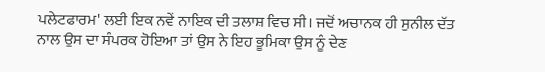ਪਲੇਟਫਾਰਮ' ਲਈ ਇਕ ਨਵੇਂ ਨਾਇਕ ਦੀ ਤਲਾਸ਼ ਵਿਚ ਸੀ। ਜਦੋਂ ਅਚਾਨਕ ਹੀ ਸੁਨੀਲ ਦੱਤ ਨਾਲ ਉਸ ਦਾ ਸੰਪਰਕ ਹੋਇਆ ਤਾਂ ਉਸ ਨੇ ਇਹ ਭੂਮਿਕਾ ਉਸ ਨੂੰ ਦੇਣ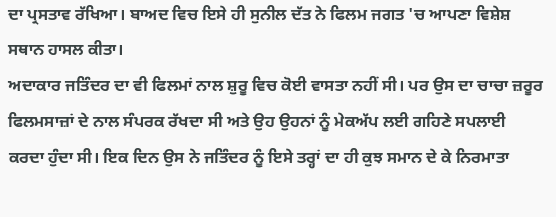ਦਾ ਪ੍ਰਸਤਾਵ ਰੱਖਿਆ। ਬਾਅਦ ਵਿਚ ਇਸੇ ਹੀ ਸੁਨੀਲ ਦੱਤ ਨੇ ਫਿਲਮ ਜਗਤ 'ਚ ਆਪਣਾ ਵਿਸ਼ੇਸ਼ ਸਥਾਨ ਹਾਸਲ ਕੀਤਾ।
ਅਦਾਕਾਰ ਜਤਿੰਦਰ ਦਾ ਵੀ ਫਿਲਮਾਂ ਨਾਲ ਸ਼ੁਰੂ ਵਿਚ ਕੋਈ ਵਾਸਤਾ ਨਹੀਂ ਸੀ। ਪਰ ਉਸ ਦਾ ਚਾਚਾ ਜ਼ਰੂਰ ਫਿਲਮਸਾਜ਼ਾਂ ਦੇ ਨਾਲ ਸੰਪਰਕ ਰੱਖਦਾ ਸੀ ਅਤੇ ਉਹ ਉਹਨਾਂ ਨੂੰ ਮੇਕਅੱਪ ਲਈ ਗਹਿਣੇ ਸਪਲਾਈ ਕਰਦਾ ਹੁੰਦਾ ਸੀ। ਇਕ ਦਿਨ ਉਸ ਨੇ ਜਤਿੰਦਰ ਨੂੰ ਇਸੇ ਤਰ੍ਹਾਂ ਦਾ ਹੀ ਕੁਝ ਸਮਾਨ ਦੇ ਕੇ ਨਿਰਮਾਤਾ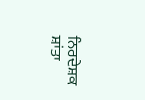ਨਿਰਦੇਸ਼ਕ ਸ਼ਾਂਤਾ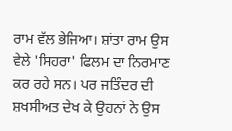ਰਾਮ ਵੱਲ ਭੇਜਿਆ। ਸ਼ਾਂਤਾ ਰਾਮ ਉਸ ਵੇਲੇ 'ਸਿਹਰਾ' ਫਿਲਮ ਦਾ ਨਿਰਮਾਣ ਕਰ ਰਹੇ ਸਨ। ਪਰ ਜਤਿੰਦਰ ਦੀ ਸ਼ਖਸੀਅਤ ਦੇਖ ਕੇ ਉਹਨਾਂ ਨੇ ਉਸ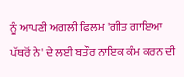ਨੂੰ ਆਪਣੀ ਅਗਲੀ ਫਿਲਮ 'ਗੀਤ ਗਾਇਆ ਪੱਥਰੋਂ ਨੇ' ਦੇ ਲਈ ਬਤੌਰ ਨਾਇਕ ਕੰਮ ਕਰਨ ਦੀ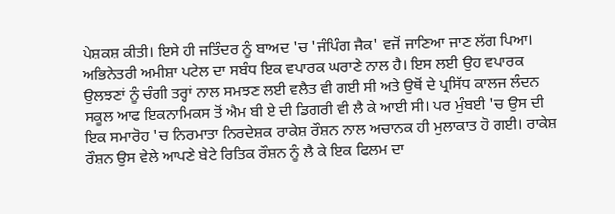ਪੇਸ਼ਕਸ਼ ਕੀਤੀ। ਇਸੇ ਹੀ ਜਤਿੰਦਰ ਨੂੰ ਬਾਅਦ 'ਚ 'ਜੰਪਿੰਗ ਜੈਕ' ਵਜੋਂ ਜਾਣਿਆ ਜਾਣ ਲੱਗ ਪਿਆ।
ਅਭਿਨੇਤਰੀ ਅਮੀਸ਼ਾ ਪਟੇਲ ਦਾ ਸਬੰਧ ਇਕ ਵਪਾਰਕ ਘਰਾਣੇ ਨਾਲ ਹੈ। ਇਸ ਲਈ ਉਹ ਵਪਾਰਕ ਉਲਝਣਾਂ ਨੂੰ ਚੰਗੀ ਤਰ੍ਹਾਂ ਨਾਲ ਸਮਝਣ ਲਈ ਵਲੈਤ ਵੀ ਗਈ ਸੀ ਅਤੇ ਉਥੋਂ ਦੇ ਪ੍ਰਸਿੱਧ ਕਾਲਜ ਲੰਦਨ ਸਕੂਲ ਆਫ ਇਕਨਾਮਿਕਸ ਤੋਂ ਐਮ ਬੀ ਏ ਦੀ ਡਿਗਰੀ ਵੀ ਲੈ ਕੇ ਆਈ ਸੀ। ਪਰ ਮੁੰਬਈ 'ਚ ਉਸ ਦੀ ਇਕ ਸਮਾਰੋਹ 'ਚ ਨਿਰਮਾਤਾ ਨਿਰਦੇਸ਼ਕ ਰਾਕੇਸ਼ ਰੌਸ਼ਨ ਨਾਲ ਅਚਾਨਕ ਹੀ ਮੁਲਾਕਾਤ ਹੋ ਗਈ। ਰਾਕੇਸ਼ ਰੌਸ਼ਨ ਉਸ ਵੇਲੇ ਆਪਣੇ ਬੇਟੇ ਰਿਤਿਕ ਰੌਸ਼ਨ ਨੂੰ ਲੈ ਕੇ ਇਕ ਫਿਲਮ ਦਾ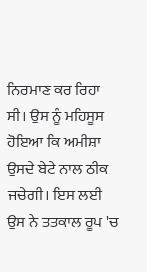ਨਿਰਮਾਣ ਕਰ ਰਿਹਾ ਸੀ। ਉਸ ਨੂੰ ਮਹਿਸੂਸ ਹੋਇਆ ਕਿ ਅਮੀਸ਼ਾ ਉਸਦੇ ਬੇਟੇ ਨਾਲ ਠੀਕ ਜਚੇਗੀ। ਇਸ ਲਈ ਉਸ ਨੇ ਤਤਕਾਲ ਰੂਪ 'ਚ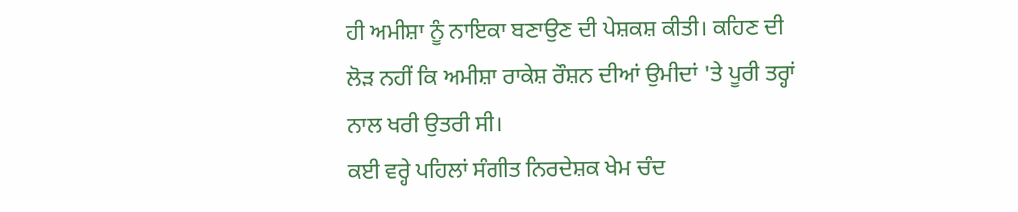ਹੀ ਅਮੀਸ਼ਾ ਨੂੰ ਨਾਇਕਾ ਬਣਾਉਣ ਦੀ ਪੇਸ਼ਕਸ਼ ਕੀਤੀ। ਕਹਿਣ ਦੀ ਲੋੜ ਨਹੀਂ ਕਿ ਅਮੀਸ਼ਾ ਰਾਕੇਸ਼ ਰੌਸ਼ਨ ਦੀਆਂ ਉਮੀਦਾਂ 'ਤੇ ਪੂਰੀ ਤਰ੍ਹਾਂ ਨਾਲ ਖਰੀ ਉਤਰੀ ਸੀ।
ਕਈ ਵਰ੍ਹੇ ਪਹਿਲਾਂ ਸੰਗੀਤ ਨਿਰਦੇਸ਼ਕ ਖੇਮ ਚੰਦ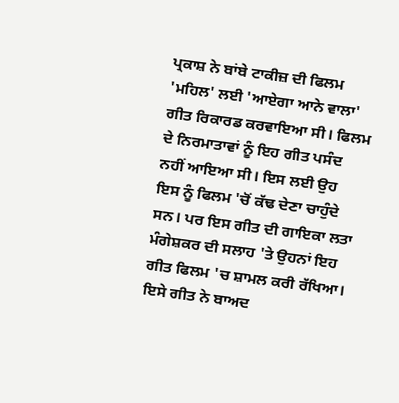ਪ੍ਰਕਾਸ਼ ਨੇ ਬਾਂਬੇ ਟਾਕੀਜ਼ ਦੀ ਫਿਲਮ 'ਮਹਿਲ' ਲਈ 'ਆਏਗਾ ਆਨੇ ਵਾਲਾ' ਗੀਤ ਰਿਕਾਰਡ ਕਰਵਾਇਆ ਸੀ। ਫਿਲਮ ਦੇ ਨਿਰਮਾਤਾਵਾਂ ਨੂੰ ਇਹ ਗੀਤ ਪਸੰਦ ਨਹੀਂ ਆਇਆ ਸੀ। ਇਸ ਲਈ ਉਹ ਇਸ ਨੂੰ ਫਿਲਮ 'ਚੋਂ ਕੱਢ ਦੇਣਾ ਚਾਹੁੰਦੇ ਸਨ। ਪਰ ਇਸ ਗੀਤ ਦੀ ਗਾਇਕਾ ਲਤਾ ਮੰਗੇਸ਼ਕਰ ਦੀ ਸਲਾਹ 'ਤੇ ਉਹਨਾਂ ਇਹ ਗੀਤ ਫਿਲਮ 'ਚ ਸ਼ਾਮਲ ਕਰੀ ਰੱਖਿਆ। ਇਸੇ ਗੀਤ ਨੇ ਬਾਅਦ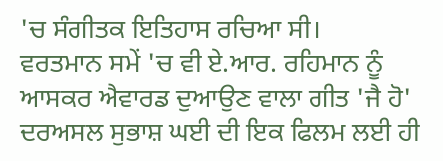'ਚ ਸੰਗੀਤਕ ਇਤਿਹਾਸ ਰਚਿਆ ਸੀ।
ਵਰਤਮਾਨ ਸਮੇਂ 'ਚ ਵੀ ਏ.ਆਰ. ਰਹਿਮਾਨ ਨੂੰ ਆਸਕਰ ਐਵਾਰਡ ਦੁਆਉਣ ਵਾਲਾ ਗੀਤ 'ਜੈ ਹੋ' ਦਰਅਸਲ ਸੁਭਾਸ਼ ਘਈ ਦੀ ਇਕ ਫਿਲਮ ਲਈ ਹੀ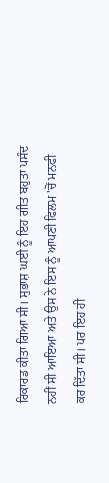ਰਿਕਾਰਡ ਕੀਤਾ ਗਿਆ ਸੀ। ਸੁਭਾਸ਼ ਘਈ ਨੂੰ ਇਹ ਗੀਤ ਬਹੁਤਾ ਪਸੰਦ ਨਹੀਂ ਸੀ ਆਇਆ ਅਤੇ ਉਸ ਨੇ ਇਸ ਨੂੰ ਆਪਣੀ ਫਿਲਮ 'ਚੋਂ ਮਨਫੀ ਕਰ ਦਿੱਤਾ ਸੀ। ਪਰ ਇਹ ਹੀ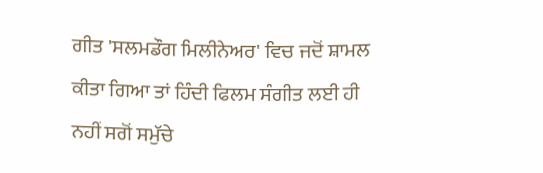ਗੀਤ 'ਸਲਮਡੌਗ ਮਿਲੀਨੇਅਰ' ਵਿਚ ਜਦੋਂ ਸ਼ਾਮਲ ਕੀਤਾ ਗਿਆ ਤਾਂ ਹਿੰਦੀ ਫਿਲਮ ਸੰਗੀਤ ਲਈ ਹੀ ਨਹੀਂ ਸਗੋਂ ਸਮੁੱਚੇ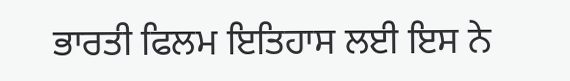ਭਾਰਤੀ ਫਿਲਮ ਇਤਿਹਾਸ ਲਈ ਇਸ ਨੇ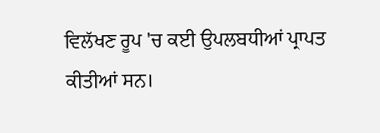ਵਿਲੱਖਣ ਰੂਪ 'ਚ ਕਈ ਉਪਲਬਧੀਆਂ ਪ੍ਰਾਪਤ ਕੀਤੀਆਂ ਸਨ।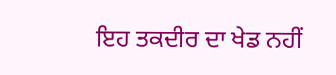ਇਹ ਤਕਦੀਰ ਦਾ ਖੇਡ ਨਹੀਂ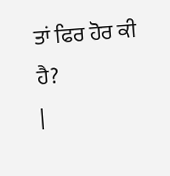ਤਾਂ ਫਿਰ ਹੋਰ ਕੀ ਹੈ?
|